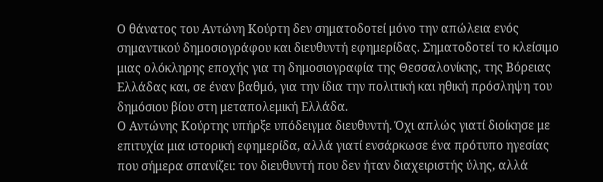Ο θάνατος του Αντώνη Κούρτη δεν σηματοδοτεί μόνο την απώλεια ενός σημαντικού δημοσιογράφου και διευθυντή εφημερίδας. Σηματοδοτεί το κλείσιμο μιας ολόκληρης εποχής για τη δημοσιογραφία της Θεσσαλονίκης, της Βόρειας Ελλάδας και, σε έναν βαθμό, για την ίδια την πολιτική και ηθική πρόσληψη του δημόσιου βίου στη μεταπολεμική Ελλάδα.
Ο Αντώνης Κούρτης υπήρξε υπόδειγμα διευθυντή. Όχι απλώς γιατί διοίκησε με επιτυχία μια ιστορική εφημερίδα, αλλά γιατί ενσάρκωσε ένα πρότυπο ηγεσίας που σήμερα σπανίζει: τον διευθυντή που δεν ήταν διαχειριστής ύλης, αλλά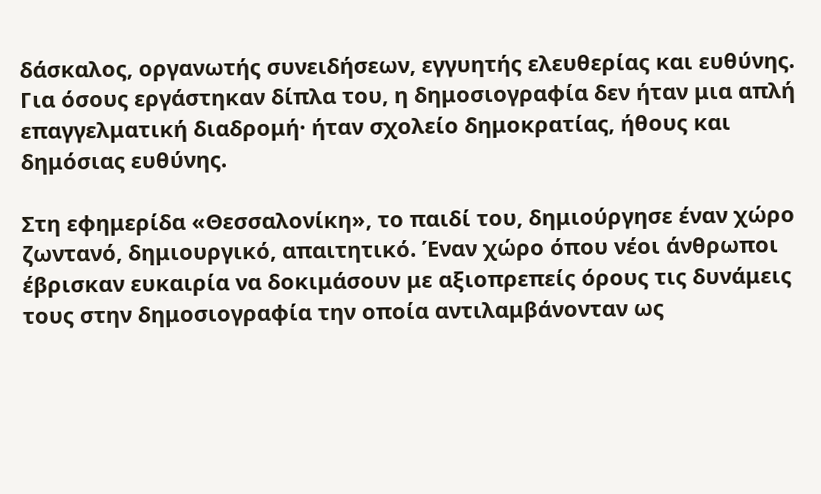δάσκαλος, οργανωτής συνειδήσεων, εγγυητής ελευθερίας και ευθύνης. Για όσους εργάστηκαν δίπλα του, η δημοσιογραφία δεν ήταν μια απλή επαγγελματική διαδρομή· ήταν σχολείο δημοκρατίας, ήθους και δημόσιας ευθύνης.

Στη εφημερίδα «Θεσσαλονίκη», το παιδί του, δημιούργησε έναν χώρο ζωντανό, δημιουργικό, απαιτητικό. Έναν χώρο όπου νέοι άνθρωποι έβρισκαν ευκαιρία να δοκιμάσουν με αξιοπρεπείς όρους τις δυνάμεις τους στην δημοσιογραφία την οποία αντιλαμβάνονταν ως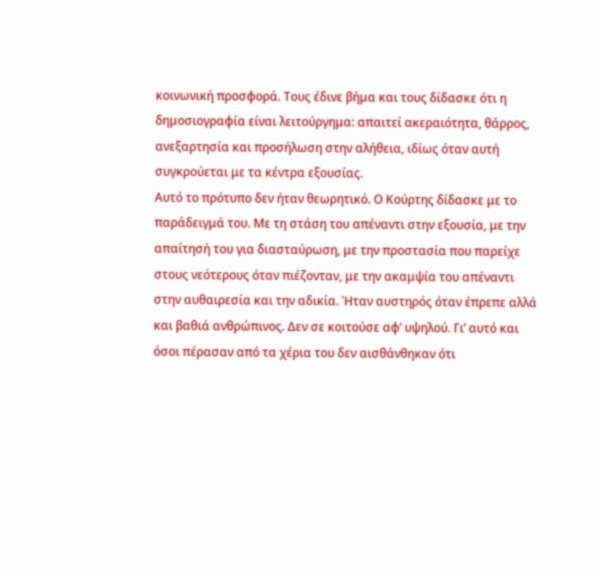κοινωνική προσφορά. Τους έδινε βήμα και τους δίδασκε ότι η δημοσιογραφία είναι λειτούργημα: απαιτεί ακεραιότητα, θάρρος, ανεξαρτησία και προσήλωση στην αλήθεια, ιδίως όταν αυτή συγκρούεται με τα κέντρα εξουσίας.
Αυτό το πρότυπο δεν ήταν θεωρητικό. Ο Κούρτης δίδασκε με το παράδειγμά του. Με τη στάση του απέναντι στην εξουσία, με την απαίτησή του για διασταύρωση, με την προστασία που παρείχε στους νεότερους όταν πιέζονταν, με την ακαμψία του απέναντι στην αυθαιρεσία και την αδικία. Ήταν αυστηρός όταν έπρεπε αλλά και βαθιά ανθρώπινος. Δεν σε κοιτούσε αφ’ υψηλού. Γι’ αυτό και όσοι πέρασαν από τα χέρια του δεν αισθάνθηκαν ότι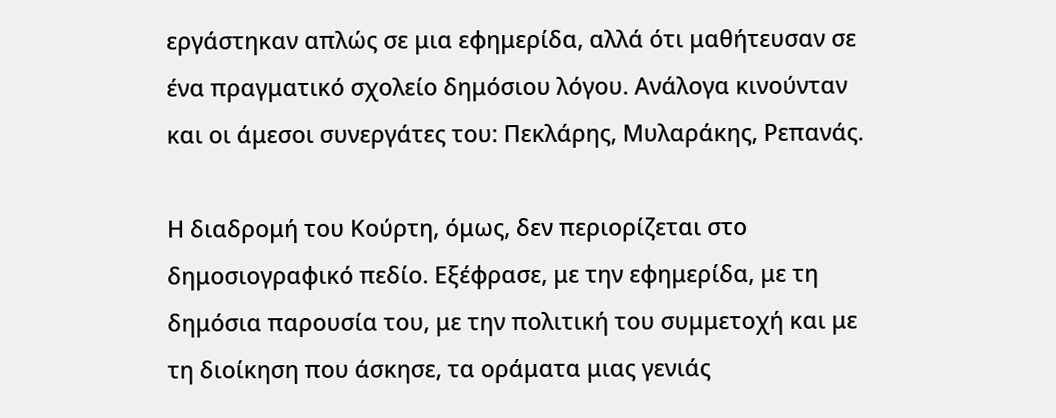εργάστηκαν απλώς σε μια εφημερίδα, αλλά ότι μαθήτευσαν σε ένα πραγματικό σχολείο δημόσιου λόγου. Ανάλογα κινούνταν και οι άμεσοι συνεργάτες του: Πεκλάρης, Μυλαράκης, Ρεπανάς.

Η διαδρομή του Κούρτη, όμως, δεν περιορίζεται στο δημοσιογραφικό πεδίο. Εξέφρασε, με την εφημερίδα, με τη δημόσια παρουσία του, με την πολιτική του συμμετοχή και με τη διοίκηση που άσκησε, τα οράματα μιας γενιάς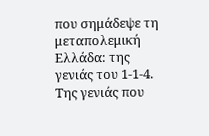που σημάδεψε τη μεταπολεμική Ελλάδα: της γενιάς του 1-1-4. Της γενιάς που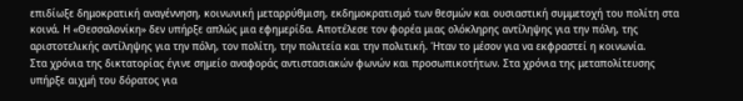επιδίωξε δημοκρατική αναγέννηση, κοινωνική μεταρρύθμιση, εκδημοκρατισμό των θεσμών και ουσιαστική συμμετοχή του πολίτη στα κοινά. Η «Θεσσαλονίκη» δεν υπήρξε απλώς μια εφημερίδα. Αποτέλεσε τον φορέα μιας ολόκληρης αντίληψης για την πόλη, της αριστοτελικής αντίληψης για την πόλη, τον πολίτη, την πολιτεία και την πολιτική. Ήταν το μέσον για να εκφραστεί η κοινωνία.
Στα χρόνια της δικτατορίας έγινε σημείο αναφοράς αντιστασιακών φωνών και προσωπικοτήτων. Στα χρόνια της μεταπολίτευσης υπήρξε αιχμή του δόρατος για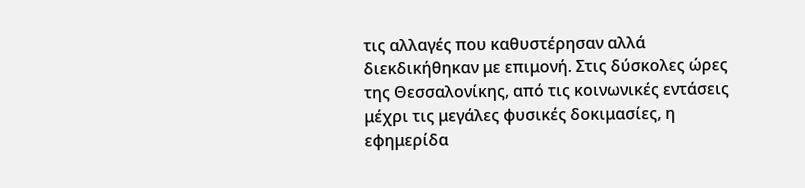τις αλλαγές που καθυστέρησαν αλλά διεκδικήθηκαν με επιμονή. Στις δύσκολες ώρες της Θεσσαλονίκης, από τις κοινωνικές εντάσεις μέχρι τις μεγάλες φυσικές δοκιμασίες, η εφημερίδα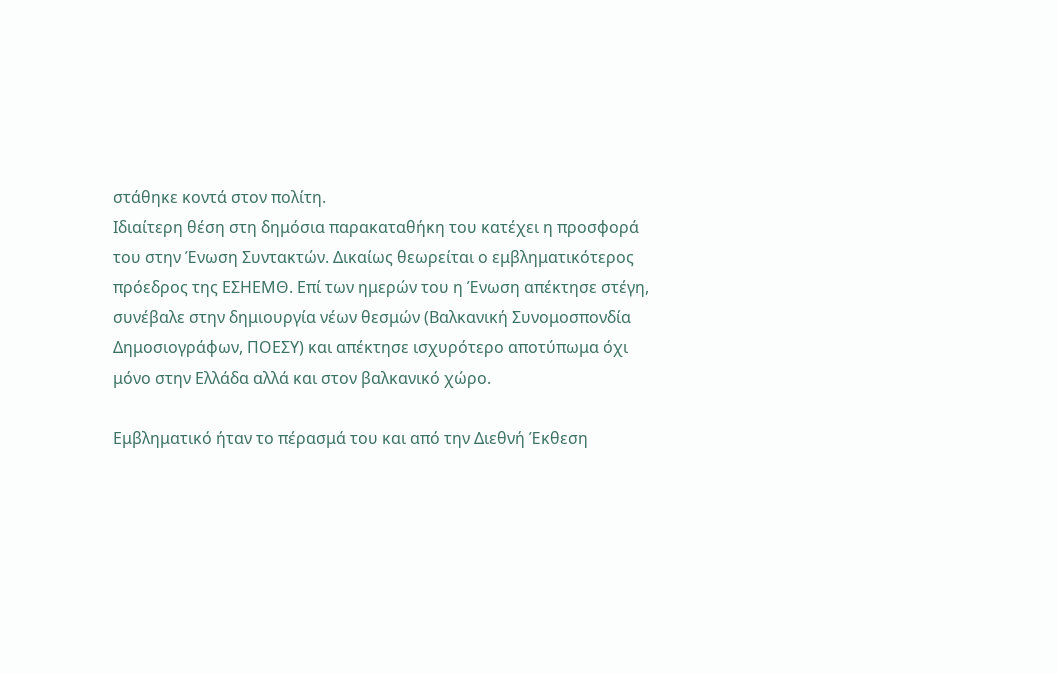στάθηκε κοντά στον πολίτη.
Ιδιαίτερη θέση στη δημόσια παρακαταθήκη του κατέχει η προσφορά του στην Ένωση Συντακτών. Δικαίως θεωρείται ο εμβληματικότερος πρόεδρος της ΕΣΗΕΜΘ. Επί των ημερών του η Ένωση απέκτησε στέγη, συνέβαλε στην δημιουργία νέων θεσμών (Βαλκανική Συνομοσπονδία Δημοσιογράφων, ΠΟΕΣΥ) και απέκτησε ισχυρότερο αποτύπωμα όχι μόνο στην Ελλάδα αλλά και στον βαλκανικό χώρο.

Εμβληματικό ήταν το πέρασμά του και από την Διεθνή Έκθεση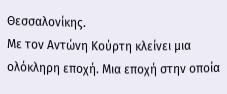Θεσσαλονίκης.
Με τον Αντώνη Κούρτη κλείνει μια ολόκληρη εποχή. Μια εποχή στην οποία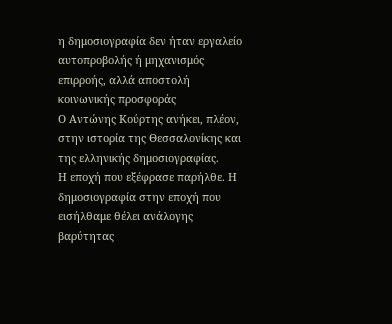η δημοσιογραφία δεν ήταν εργαλείο αυτοπροβολής ή μηχανισμός επιρροής, αλλά αποστολή κοινωνικής προσφοράς
Ο Αντώνης Κούρτης ανήκει, πλέον, στην ιστορία της Θεσσαλονίκης και της ελληνικής δημοσιογραφίας.
Η εποχή που εξέφρασε παρήλθε. Η δημοσιογραφία στην εποχή που εισήλθαμε θέλει ανάλογης βαρύτητας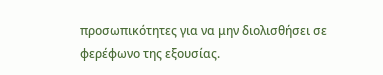προσωπικότητες για να μην διολισθήσει σε φερέφωνο της εξουσίας.